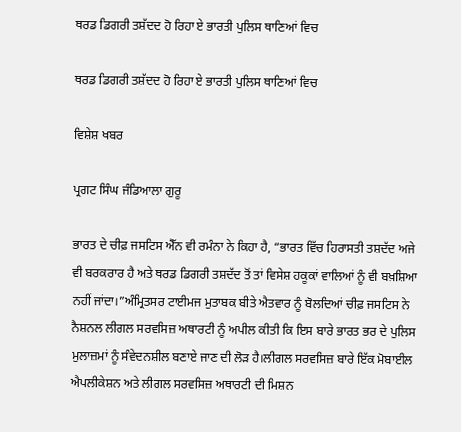ਥਰਡ ਡਿਗਰੀ ਤਸ਼ੱਦਦ ਹੋ ਰਿਹਾ ਏ ਭਾਰਤੀ ਪੁਲਿਸ ਥਾਣਿਆਂ ਵਿਚ

ਥਰਡ ਡਿਗਰੀ ਤਸ਼ੱਦਦ ਹੋ ਰਿਹਾ ਏ ਭਾਰਤੀ ਪੁਲਿਸ ਥਾਣਿਆਂ ਵਿਚ

ਵਿਸ਼ੇਸ਼ ਖਬਰ

ਪ੍ਰਗਟ ਸਿੰਘ ਜੰਡਿਆਲਾ ਗੁਰੂ

ਭਾਰਤ ਦੇ ਚੀਫ਼ ਜਸਟਿਸ ਐੱਨ ਵੀ ਰਮੰਨਾ ਨੇ ਕਿਹਾ ਹੈ, “ਭਾਰਤ ਵਿੱਚ ਹਿਰਾਸਤੀ ਤਸ਼ਦੱਦ ਅਜੇ ਵੀ ਬਰਕਰਾਰ ਹੈ ਅਤੇ ਥਰਡ ਡਿਗਰੀ ਤਸ਼ਦੱਦ ਤੋਂ ਤਾਂ ਵਿਸੇਸ਼ ਹਕੂਕਾਂ ਵਾਲਿਆਂ ਨੂੰ ਵੀ ਬਖ਼ਸ਼ਿਆ ਨਹੀਂ ਜਾਂਦਾ।”ਅੰਮ੍ਰਿਤਸਰ ਟਾਈਮਜ ਮੁਤਾਬਕ ਬੀਤੇ ਐਤਵਾਰ ਨੂੰ ਬੋਲਦਿਆਂ ਚੀਫ਼ ਜਸਟਿਸ ਨੇ ਨੈਸ਼ਨਲ ਲੀਗਲ ਸਰਵਸਿਜ਼ ਅਥਾਰਟੀ ਨੂੰ ਅਪੀਲ ਕੀਤੀ ਕਿ ਇਸ ਬਾਰੇ ਭਾਰਤ ਭਰ ਦੇ ਪੁਲਿਸ ਮੁਲਾਜ਼ਮਾਂ ਨੂੰ ਸੰਵੇਦਨਸ਼ੀਲ ਬਣਾਏ ਜਾਣ ਦੀ ਲੋੜ ਹੈ।ਲੀਗਲ ਸਰਵਸਿਜ਼ ਬਾਰੇ ਇੱਕ ਮੋਬਾਈਲ ਐਪਲੀਕੇਸ਼ਨ ਅਤੇ ਲੀਗਲ ਸਰਵਸਿਜ਼ ਅਥਾਰਟੀ ਦੀ ਮਿਸ਼ਨ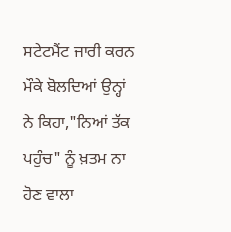ਸਟੇਟਮੈਂਟ ਜਾਰੀ ਕਰਨ ਮੌਕੇ ਬੋਲਦਿਆਂ ਉਨ੍ਹਾਂ ਨੇ ਕਿਹਾ,"ਨਿਆਂ ਤੱਕ ਪਹੁੰਚ" ਨੂੰ ਖ਼ਤਮ ਨਾ ਹੋਣ ਵਾਲਾ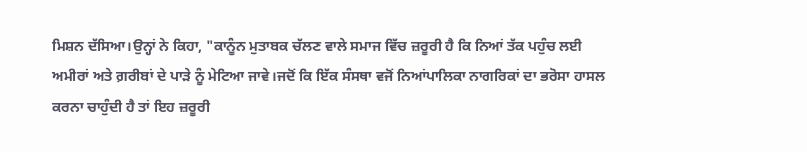ਮਿਸ਼ਨ ਦੱਸਿਆ।ਉਨ੍ਹਾਂ ਨੇ ਕਿਹਾ, "ਕਾਨੂੰਨ ਮੁਤਾਬਕ ਚੱਲਣ ਵਾਲੇ ਸਮਾਜ ਵਿੱਚ ਜ਼ਰੂਰੀ ਹੈ ਕਿ ਨਿਆਂ ਤੱਕ ਪਹੁੰਚ ਲਈ ਅਮੀਰਾਂ ਅਤੇ ਗ਼ਰੀਬਾਂ ਦੇ ਪਾੜੇ ਨੂੰ ਮੇਟਿਆ ਜਾਵੇ।ਜਦੋਂ ਕਿ ਇੱਕ ਸੰਸਥਾ ਵਜੋਂ ਨਿਆਂਪਾਲਿਕਾ ਨਾਗਰਿਕਾਂ ਦਾ ਭਰੋਸਾ ਹਾਸਲ ਕਰਨਾ ਚਾਹੁੰਦੀ ਹੈ ਤਾਂ ਇਹ ਜ਼ਰੂਰੀ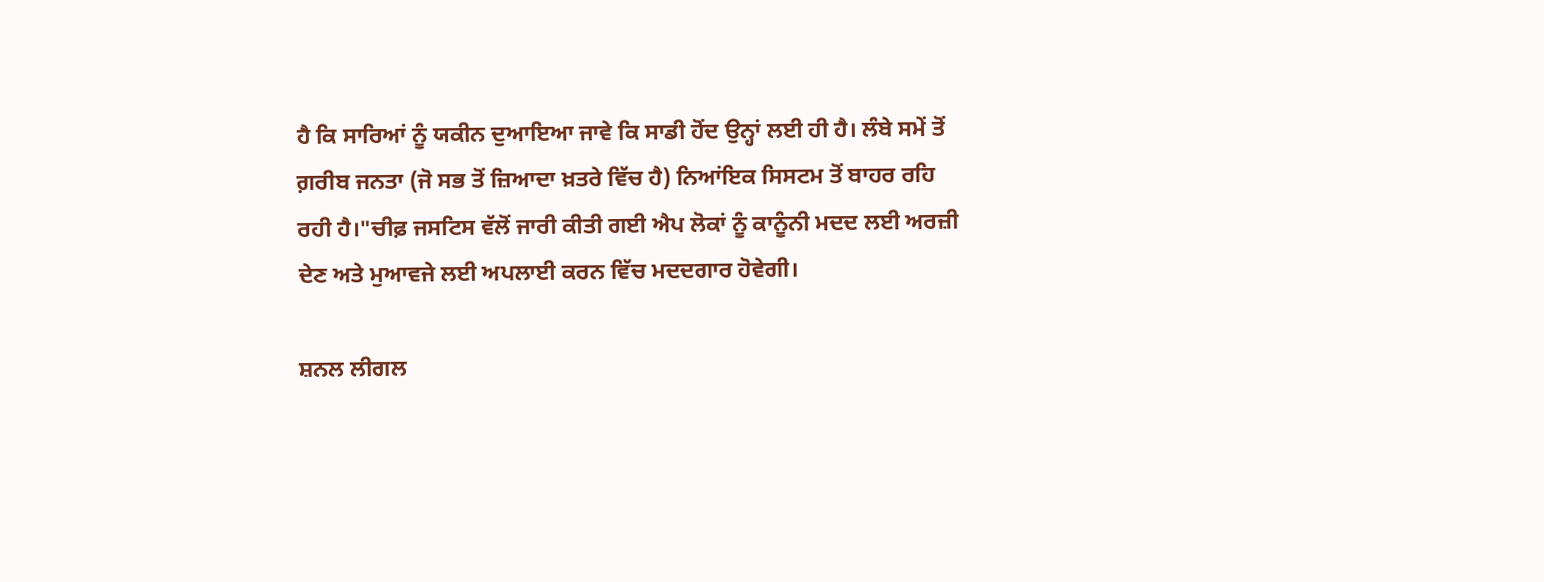ਹੈ ਕਿ ਸਾਰਿਆਂ ਨੂੰ ਯਕੀਨ ਦੁਆਇਆ ਜਾਵੇ ਕਿ ਸਾਡੀ ਹੋਂਦ ਉਨ੍ਹਾਂ ਲਈ ਹੀ ਹੈ। ਲੰਬੇ ਸਮੇਂ ਤੋਂ ਗ਼ਰੀਬ ਜਨਤਾ (ਜੋ ਸਭ ਤੋਂ ਜ਼ਿਆਦਾ ਖ਼ਤਰੇ ਵਿੱਚ ਹੈ) ਨਿਆਂਇਕ ਸਿਸਟਮ ਤੋਂ ਬਾਹਰ ਰਹਿ ਰਹੀ ਹੈ।"ਚੀਫ਼ ਜਸਟਿਸ ਵੱਲੋਂ ਜਾਰੀ ਕੀਤੀ ਗਈ ਐਪ ਲੋਕਾਂ ਨੂੰ ਕਾਨੂੰਨੀ ਮਦਦ ਲਈ ਅਰਜ਼ੀ ਦੇਣ ਅਤੇ ਮੁਆਵਜੇ ਲਈ ਅਪਲਾਈ ਕਰਨ ਵਿੱਚ ਮਦਦਗਾਰ ਹੋਵੇਗੀ।

ਸ਼ਨਲ ਲੀਗਲ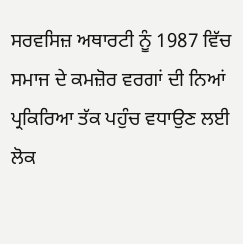ਸਰਵਸਿਜ਼ ਅਥਾਰਟੀ ਨੂੰ 1987 ਵਿੱਚ ਸਮਾਜ ਦੇ ਕਮਜ਼ੋਰ ਵਰਗਾਂ ਦੀ ਨਿਆਂ ਪ੍ਰਕਿਰਿਆ ਤੱਕ ਪਹੁੰਚ ਵਧਾਉਣ ਲਈ ਲੋਕ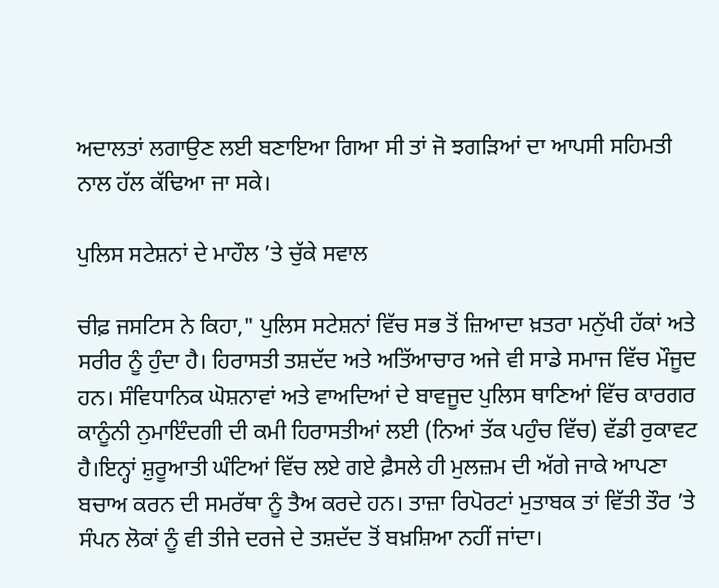ਅਦਾਲਤਾਂ ਲਗਾਉਣ ਲਈ ਬਣਾਇਆ ਗਿਆ ਸੀ ਤਾਂ ਜੋ ਝਗੜਿਆਂ ਦਾ ਆਪਸੀ ਸਹਿਮਤੀ ਨਾਲ ਹੱਲ ਕੱਢਿਆ ਜਾ ਸਕੇ।

ਪੁਲਿਸ ਸਟੇਸ਼ਨਾਂ ਦੇ ਮਾਹੌਲ ’ਤੇ ਚੁੱਕੇ ਸਵਾਲ

ਚੀਫ਼ ਜਸਟਿਸ ਨੇ ਕਿਹਾ," ਪੁਲਿਸ ਸਟੇਸ਼ਨਾਂ ਵਿੱਚ ਸਭ ਤੋਂ ਜ਼ਿਆਦਾ ਖ਼ਤਰਾ ਮਨੁੱਖੀ ਹੱਕਾਂ ਅਤੇ ਸਰੀਰ ਨੂੰ ਹੁੰਦਾ ਹੈ। ਹਿਰਾਸਤੀ ਤਸ਼ਦੱਦ ਅਤੇ ਅਤਿੱਆਚਾਰ ਅਜੇ ਵੀ ਸਾਡੇ ਸਮਾਜ ਵਿੱਚ ਮੌਜੂਦ ਹਨ। ਸੰਵਿਧਾਨਿਕ ਘੋਸ਼ਨਾਵਾਂ ਅਤੇ ਵਾਅਦਿਆਂ ਦੇ ਬਾਵਜੂਦ ਪੁਲਿਸ ਥਾਣਿਆਂ ਵਿੱਚ ਕਾਰਗਰ ਕਾਨੂੰਨੀ ਨੁਮਾਇੰਦਗੀ ਦੀ ਕਮੀ ਹਿਰਾਸਤੀਆਂ ਲਈ (ਨਿਆਂ ਤੱਕ ਪਹੁੰਚ ਵਿੱਚ) ਵੱਡੀ ਰੁਕਾਵਟ ਹੈ।ਇਨ੍ਹਾਂ ਸ਼ੁਰੂਆਤੀ ਘੰਟਿਆਂ ਵਿੱਚ ਲਏ ਗਏ ਫ਼ੈਸਲੇ ਹੀ ਮੁਲਜ਼ਮ ਦੀ ਅੱਗੇ ਜਾਕੇ ਆਪਣਾ ਬਚਾਅ ਕਰਨ ਦੀ ਸਮਰੱਥਾ ਨੂੰ ਤੈਅ ਕਰਦੇ ਹਨ। ਤਾਜ਼ਾ ਰਿਪੋਰਟਾਂ ਮੁਤਾਬਕ ਤਾਂ ਵਿੱਤੀ ਤੌਰ ’ਤੇ ਸੰਪਨ ਲੋਕਾਂ ਨੂੰ ਵੀ ਤੀਜੇ ਦਰਜੇ ਦੇ ਤਸ਼ਦੱਦ ਤੋਂ ਬਖ਼ਸ਼ਿਆ ਨਹੀਂ ਜਾਂਦਾ।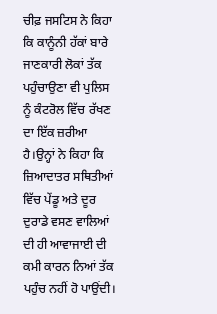ਚੀਫ਼ ਜਸਟਿਸ ਨੇ ਕਿਹਾ ਕਿ ਕਾਨੂੰਨੀ ਹੱਕਾਂ ਬਾਰੇ ਜਾਣਕਾਰੀ ਲੋਕਾਂ ਤੱਕ ਪਹੁੰਚਾਉਣਾ ਵੀ ਪੁਲਿਸ ਨੂੰ ਕੰਟਰੋਲ ਵਿੱਚ ਰੱਖਣ ਦਾ ਇੱਕ ਜ਼ਰੀਆ ਹੈ।ਉਨ੍ਹਾਂ ਨੇ ਕਿਹਾ ਕਿ ਜ਼ਿਆਦਾਤਰ ਸਥਿਤੀਆਂ ਵਿੱਚ ਪੇਂਡੂ ਅਤੇ ਦੂਰ ਦੁਰਾਡੇ ਵਸਣ ਵਾਲਿਆਂ ਦੀ ਹੀ ਆਵਾਜਾਈ ਦੀ ਕਮੀ ਕਾਰਨ ਨਿਆਂ ਤੱਕ ਪਹੁੰਚ ਨਹੀਂ ਹੋ ਪਾਉਂਦੀ।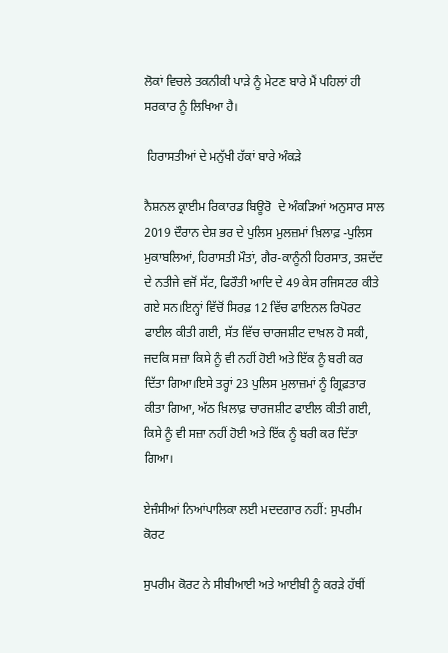ਲੋਕਾਂ ਵਿਚਲੇ ਤਕਨੀਕੀ ਪਾੜੇ ਨੂੰ ਮੇਟਣ ਬਾਰੇ ਮੈਂ ਪਹਿਲਾਂ ਹੀ ਸਰਕਾਰ ਨੂੰ ਲਿਖਿਆ ਹੈ।

 ਹਿਰਾਸਤੀਆਂ ਦੇ ਮਨੁੱਖੀ ਹੱਕਾਂ ਬਾਰੇ ਅੰਕੜੇ

ਨੈਸ਼ਨਲ ਕ੍ਰਾਈਮ ਰਿਕਾਰਡ ਬਿਊਰੋ  ਦੇ ਅੰਕੜਿਆਂ ਅਨੁਸਾਰ ਸਾਲ 2019 ਦੌਰਾਨ ਦੇਸ਼ ਭਰ ਦੇ ਪੁਲਿਸ ਮੁਲਜ਼ਮਾਂ ਖ਼ਿਲਾਫ਼ -ਪੁਲਿਸ ਮੁਕਾਬਲਿਆਂ, ਹਿਰਾਸਤੀ ਮੌਤਾਂ, ਗੈਰ-ਕਾਨੂੰਨੀ ਹਿਰਸਾਤ, ਤਸ਼ਦੱਦ ਦੇ ਨਤੀਜੇ ਵਜੋਂ ਸੱਟ, ਫਿਰੌਤੀ ਆਦਿ ਦੇ 49 ਕੇਸ ਰਜਿਸਟਰ ਕੀਤੇ ਗਏ ਸਨ।ਇਨ੍ਹਾਂ ਵਿੱਚੋਂ ਸਿਰਫ਼ 12 ਵਿੱਚ ਫਾਇਨਲ ਰਿਪੋਰਟ ਫਾਈਲ ਕੀਤੀ ਗਈ, ਸੱਤ ਵਿੱਚ ਚਾਰਜਸ਼ੀਟ ਦਾਖ਼ਲ ਹੋ ਸਕੀ, ਜਦਕਿ ਸਜ਼ਾ ਕਿਸੇ ਨੂੰ ਵੀ ਨਹੀਂ ਹੋਈ ਅਤੇ ਇੱਕ ਨੂੰ ਬਰੀ ਕਰ ਦਿੱਤਾ ਗਿਆ।ਇਸੇ ਤਰ੍ਹਾਂ 23 ਪੁਲਿਸ ਮੁਲਾਜ਼ਮਾਂ ਨੂੰ ਗ੍ਰਿਫ਼ਤਾਰ ਕੀਤਾ ਗਿਆ, ਅੱਠ ਖ਼ਿਲਾਫ਼ ਚਾਰਜਸ਼ੀਟ ਫਾਈਲ ਕੀਤੀ ਗਈ, ਕਿਸੇ ਨੂੰ ਵੀ ਸਜ਼ਾ ਨਹੀਂ ਹੋਈ ਅਤੇ ਇੱਕ ਨੂੰ ਬਰੀ ਕਰ ਦਿੱਤਾ ਗਿਆ।

ਏਜੰਸੀਆਂ ਨਿਆਂਪਾਲਿਕਾ ਲਈ ਮਦਦਗਾਰ ਨਹੀਂ: ਸੁਪਰੀਮ ਕੋਰਟ

ਸੁਪਰੀਮ ਕੋਰਟ ਨੇ ਸੀਬੀਆਈ ਅਤੇ ਆਈਬੀ ਨੂੰ ਕਰੜੇ ਹੱਥੀਂ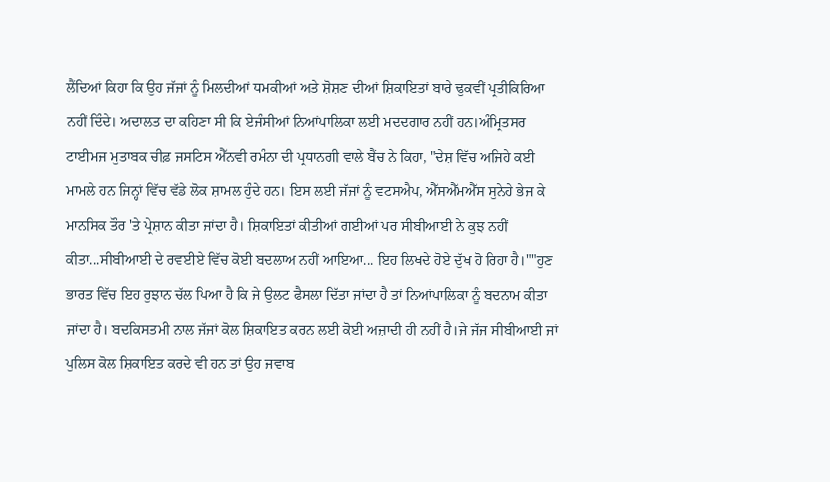ਲੈਂਦਿਆਂ ਕਿਹਾ ਕਿ ਉਹ ਜੱਜਾਂ ਨੂੰ ਮਿਲਦੀਆਂ ਧਮਕੀਆਂ ਅਤੇ ਸ਼ੋਸ਼ਣ ਦੀਆਂ ਸ਼ਿਕਾਇਤਾਂ ਬਾਰੇ ਢੁਕਵੀਂ ਪ੍ਰਤੀਕਿਰਿਆ ਨਹੀਂ ਦਿੰਦੇ। ਅਦਾਲਤ ਦਾ ਕਹਿਣਾ ਸੀ ਕਿ ਏਜੰਸੀਆਂ ਨਿਆਂਪਾਲਿਕਾ ਲਈ ਮਦਦਗਾਰ ਨਹੀਂ ਹਨ।ਅੰਮ੍ਰਿਤਸਰ ਟਾਈਮਜ ਮੁਤਾਬਕ ਚੀਫ਼ ਜਸਟਿਸ ਐੱਨਵੀ ਰਮੰਨਾ ਦੀ ਪ੍ਰਧਾਨਗੀ ਵਾਲੇ ਬੈਂਚ ਨੇ ਕਿਹਾ, "ਦੇਸ਼ ਵਿੱਚ ਅਜਿਹੇ ਕਈ ਮਾਮਲੇ ਹਨ ਜਿਨ੍ਹਾਂ ਵਿੱਚ ਵੱਡੇ ਲੋਕ ਸ਼ਾਮਲ ਹੁੰਦੇ ਹਨ। ਇਸ ਲਈ ਜੱਜਾਂ ਨੂੰ ਵਟਸਐਪ, ਐੱਸਐੱਮਐੱਸ ਸੁਨੇਹੇ ਭੇਜ ਕੇ ਮਾਨਸਿਕ ਤੌਰ 'ਤੇ ਪ੍ਰੇਸ਼ਾਨ ਕੀਤਾ ਜਾਂਦਾ ਹੈ। ਸ਼ਿਕਾਇਤਾਂ ਕੀਤੀਆਂ ਗਈਆਂ ਪਰ ਸੀਬੀਆਈ ਨੇ ਕੁਝ ਨਹੀਂ ਕੀਤਾ...ਸੀਬੀਆਈ ਦੇ ਰਵਈਏ ਵਿੱਚ ਕੋਈ ਬਦਲਾਅ ਨਹੀਂ ਆਇਆ... ਇਹ ਲਿਖਦੇ ਹੋਏ ਦੁੱਖ ਹੋ ਰਿਹਾ ਹੈ।""ਹੁਣ ਭਾਰਤ ਵਿੱਚ ਇਹ ਰੁਝਾਨ ਚੱਲ ਪਿਆ ਹੈ ਕਿ ਜੇ ਉਲਟ ਫੈਸਲਾ ਦਿੱਤਾ ਜਾਂਦਾ ਹੈ ਤਾਂ ਨਿਆਂਪਾਲਿਕਾ ਨੂੰ ਬਦਨਾਮ ਕੀਤਾ ਜਾਂਦਾ ਹੈ। ਬਦਕਿਸਤਮੀ ਨਾਲ ਜੱਜਾਂ ਕੋਲ ਸ਼ਿਕਾਇਤ ਕਰਨ ਲਈ ਕੋਈ ਅਜ਼ਾਦੀ ਹੀ ਨਹੀਂ ਹੈ।ਜੇ ਜੱਜ ਸੀਬੀਆਈ ਜਾਂ ਪੁਲਿਸ ਕੋਲ ਸ਼ਿਕਾਇਤ ਕਰਦੇ ਵੀ ਹਨ ਤਾਂ ਉਹ ਜਵਾਬ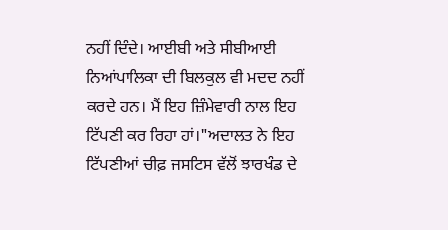ਨਹੀਂ ਦਿੰਦੇ। ਆਈਬੀ ਅਤੇ ਸੀਬੀਆਈ ਨਿਆਂਪਾਲਿਕਾ ਦੀ ਬਿਲਕੁਲ ਵੀ ਮਦਦ ਨਹੀਂ ਕਰਦੇ ਹਨ। ਮੈਂ ਇਹ ਜ਼ਿੰਮੇਵਾਰੀ ਨਾਲ ਇਹ ਟਿੱਪਣੀ ਕਰ ਰਿਹਾ ਹਾਂ।"ਅਦਾਲਤ ਨੇ ਇਹ ਟਿੱਪਣੀਆਂ ਚੀਫ਼ ਜਸਟਿਸ ਵੱਲੋਂ ਝਾਰਖੰਡ ਦੇ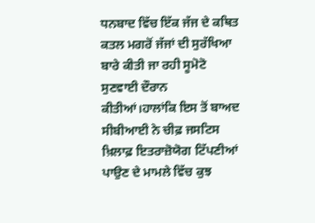ਧਨਬਾਦ ਵਿੱਚ ਇੱਕ ਜੱਜ ਦੇ ਕਥਿਤ ਕਤਲ ਮਗਰੋਂ ਜੱਜਾਂ ਦੀ ਸੁਰੱਖਿਆ ਬਾਰੇ ਕੀਤੀ ਜਾ ਰਹੀ ਸੂਮੋਟੋ ਸੁਣਵਾਈ ਦੌਰਾਨ ਕੀਤੀਆਂ।ਹਾਲਾਂਕਿ ਇਸ ਤੋਂ ਬਾਅਦ ਸੀਬੀਆਈ ਨੇ ਚੀਫ਼ ਜਸਟਿਸ ਖ਼ਿਲਾਫ਼ ਇਤਰਾਜ਼ੋਯੋਗ ਟਿੱਪਣੀਆਂ ਪਾਉਣ ਦੇ ਮਾਮਲੇ ਵਿੱਚ ਕੁਝ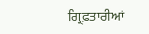ਗ੍ਰਿਫ਼ਤਾਰੀਆਂ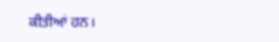ਕੀਤੀਆਂ ਹਨ।